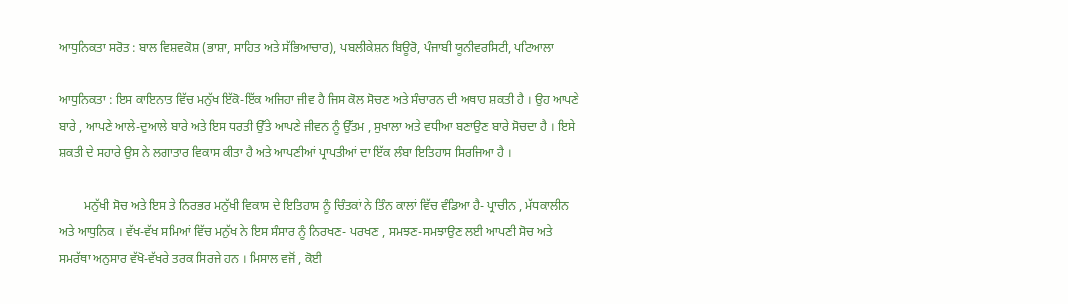ਆਧੁਨਿਕਤਾ ਸਰੋਤ : ਬਾਲ ਵਿਸ਼ਵਕੋਸ਼ (ਭਾਸ਼ਾ, ਸਾਹਿਤ ਅਤੇ ਸੱਭਿਆਚਾਰ), ਪਬਲੀਕੇਸ਼ਨ ਬਿਊਰੋ, ਪੰਜਾਬੀ ਯੂਨੀਵਰਸਿਟੀ, ਪਟਿਆਲਾ

ਆਧੁਨਿਕਤਾ : ਇਸ ਕਾਇਨਾਤ ਵਿੱਚ ਮਨੁੱਖ ਇੱਕੋ-ਇੱਕ ਅਜਿਹਾ ਜੀਵ ਹੈ ਜਿਸ ਕੋਲ ਸੋਚਣ ਅਤੇ ਸੰਚਾਰਨ ਦੀ ਅਥਾਹ ਸ਼ਕਤੀ ਹੈ । ਉਹ ਆਪਣੇ ਬਾਰੇ , ਆਪਣੇ ਆਲੇ-ਦੁਆਲੇ ਬਾਰੇ ਅਤੇ ਇਸ ਧਰਤੀ ਉੱਤੇ ਆਪਣੇ ਜੀਵਨ ਨੂੰ ਉੱਤਮ , ਸੁਖਾਲਾ ਅਤੇ ਵਧੀਆ ਬਣਾਉਣ ਬਾਰੇ ਸੋਚਦਾ ਹੈ । ਇਸੇ ਸ਼ਕਤੀ ਦੇ ਸਹਾਰੇ ਉਸ ਨੇ ਲਗਾਤਾਰ ਵਿਕਾਸ ਕੀਤਾ ਹੈ ਅਤੇ ਆਪਣੀਆਂ ਪ੍ਰਾਪਤੀਆਂ ਦਾ ਇੱਕ ਲੰਬਾ ਇਤਿਹਾਸ ਸਿਰਜਿਆ ਹੈ ।

        ਮਨੁੱਖੀ ਸੋਚ ਅਤੇ ਇਸ ਤੇ ਨਿਰਭਰ ਮਨੁੱਖੀ ਵਿਕਾਸ ਦੇ ਇਤਿਹਾਸ ਨੂੰ ਚਿੰਤਕਾਂ ਨੇ ਤਿੰਨ ਕਾਲਾਂ ਵਿੱਚ ਵੰਡਿਆ ਹੈ- ਪ੍ਰਾਚੀਨ , ਮੱਧਕਾਲੀਨ ਅਤੇ ਆਧੁਨਿਕ । ਵੱਖ-ਵੱਖ ਸਮਿਆਂ ਵਿੱਚ ਮਨੁੱਖ ਨੇ ਇਸ ਸੰਸਾਰ ਨੂੰ ਨਿਰਖਣ- ਪਰਖਣ , ਸਮਝਣ-ਸਮਝਾਉਣ ਲਈ ਆਪਣੀ ਸੋਚ ਅਤੇ ਸਮਰੱਥਾ ਅਨੁਸਾਰ ਵੱਖੋ-ਵੱਖਰੇ ਤਰਕ ਸਿਰਜੇ ਹਨ । ਮਿਸਾਲ ਵਜੋਂ , ਕੋਈ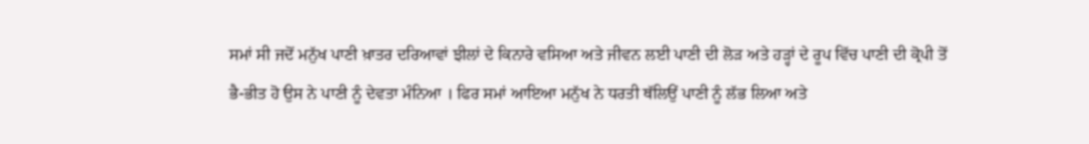ਸਮਾਂ ਸੀ ਜਦੋਂ ਮਨੁੱਖ ਪਾਣੀ ਖ਼ਾਤਰ ਦਰਿਆਵਾਂ ਝੀਲਾਂ ਦੇ ਕਿਨਾਰੇ ਵਸਿਆ ਅਤੇ ਜੀਵਨ ਲਈ ਪਾਣੀ ਦੀ ਲੋੜ ਅਤੇ ਹੜ੍ਹਾਂ ਦੇ ਰੂਪ ਵਿੱਚ ਪਾਣੀ ਦੀ ਕ੍ਰੋਪੀ ਤੋਂ ਭੈ-ਭੀਤ ਹੋ ਉਸ ਨੇ ਪਾਣੀ ਨੂੰ ਦੇਵਤਾ ਮੰਨਿਆ । ਫਿਰ ਸਮਾਂ ਆਇਆ ਮਨੁੱਖ ਨੇ ਧਰਤੀ ਥੱਲਿਉਂ ਪਾਣੀ ਨੂੰ ਲੱਭ ਲਿਆ ਅਤੇ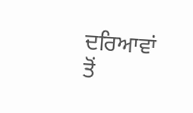ਦਰਿਆਵਾਂ ਤੋਂ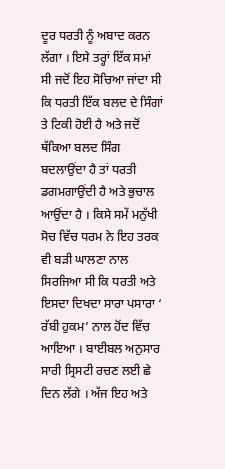ਦੂਰ ਧਰਤੀ ਨੂੰ ਅਬਾਦ ਕਰਨ ਲੱਗਾ । ਇਸੇ ਤਰ੍ਹਾਂ ਇੱਕ ਸਮਾਂ ਸੀ ਜਦੋਂ ਇਹ ਸੋਚਿਆ ਜਾਂਦਾ ਸੀ ਕਿ ਧਰਤੀ ਇੱਕ ਬਲਦ ਦੇ ਸਿੰਗਾਂ ਤੇ ਟਿਕੀ ਹੋਈ ਹੈ ਅਤੇ ਜਦੋਂ ਥੱਕਿਆ ਬਲਦ ਸਿੰਗ ਬਦਲਾਉਂਦਾ ਹੈ ਤਾਂ ਧਰਤੀ ਡਗਮਗਾਉਂਦੀ ਹੈ ਅਤੇ ਭੁਚਾਲ ਆਉਂਦਾ ਹੈ । ਕਿਸੇ ਸਮੇਂ ਮਨੁੱਖੀ ਸੋਚ ਵਿੱਚ ਧਰਮ ਨੇ ਇਹ ਤਰਕ ਵੀ ਬੜੀ ਘਾਲਣਾ ਨਾਲ ਸਿਰਜਿਆ ਸੀ ਕਿ ਧਰਤੀ ਅਤੇ ਇਸਦਾ ਦਿਖਦਾ ਸਾਰਾ ਪਸਾਰਾ ‘ ਰੱਬੀ ਹੁਕਮ’ ਨਾਲ ਹੋਂਦ ਵਿੱਚ ਆਇਆ । ਬਾਈਬਲ ਅਨੁਸਾਰ ਸਾਰੀ ਸ੍ਰਿਸਟੀ ਰਚਣ ਲਈ ਛੇ ਦਿਨ ਲੱਗੇ । ਅੱਜ ਇਹ ਅਤੇ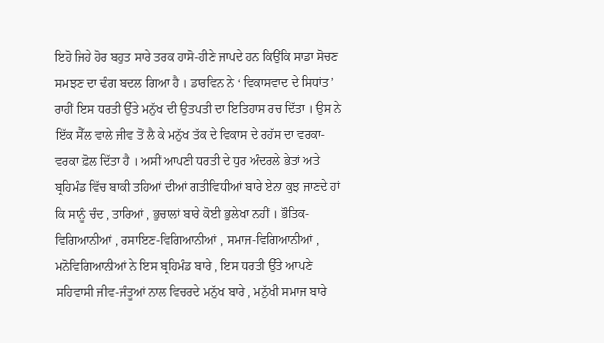ਇਹੋ ਜਿਹੇ ਹੋਰ ਬਹੁਤ ਸਾਰੇ ਤਰਕ ਹਾਸੋ-ਹੀਣੇ ਜਾਪਦੇ ਹਨ ਕਿਉਂਕਿ ਸਾਡਾ ਸੋਚਣ ਸਮਝਣ ਦਾ ਢੰਗ ਬਦਲ ਗਿਆ ਹੈ । ਡਾਰਵਿਨ ਨੇ ‘ ਵਿਕਾਸਵਾਦ ਦੇ ਸਿਧਾਂਤ’ ਰਾਹੀਂ ਇਸ ਧਰਤੀ ਉੱਤੇ ਮਨੁੱਖ ਦੀ ਉਤਪਤੀ ਦਾ ਇਤਿਹਾਸ ਰਚ ਦਿੱਤਾ । ਉਸ ਨੇ ਇੱਕ ਸੈੱਲ ਵਾਲੇ ਜੀਵ ਤੋਂ ਲੈ ਕੇ ਮਨੁੱਖ ਤੱਕ ਦੇ ਵਿਕਾਸ ਦੇ ਰਹੱਸ ਦਾ ਵਰਕਾ-ਵਰਕਾ ਫ਼ੋਲ ਦਿੱਤਾ ਹੈ । ਅਸੀਂ ਆਪਣੀ ਧਰਤੀ ਦੇ ਧੁਰ ਅੰਦਰਲੇ ਭੇਤਾਂ ਅਤੇ ਬ੍ਰਹਿਮੰਡ ਵਿੱਚ ਬਾਕੀ ਤਹਿਆਂ ਦੀਆਂ ਗਤੀਵਿਧੀਆਂ ਬਾਰੇ ਏਨਾ ਕੁਝ ਜਾਣਦੇ ਹਾਂ ਕਿ ਸਾਨੂੰ ਚੰਦ , ਤਾਰਿਆਂ , ਭੁਚਾਲਾਂ ਬਾਰੇ ਕੋਈ ਭੁਲੇਖਾ ਨਹੀਂ । ਭੌਤਿਕ-ਵਿਗਿਆਨੀਆਂ , ਰਸਾਇਣ-ਵਿਗਿਆਨੀਆਂ , ਸਮਾਜ-ਵਿਗਿਆਨੀਆਂ , ਮਨੋਵਿਗਿਆਨੀਆਂ ਨੇ ਇਸ ਬ੍ਰਹਿਮੰਡ ਬਾਰੇ , ਇਸ ਧਰਤੀ ਉੱਤੇ ਆਪਣੇ ਸਹਿਵਾਸੀ ਜੀਵ-ਜੰਤੂਆਂ ਨਾਲ ਵਿਚਰਦੇ ਮਨੁੱਖ ਬਾਰੇ , ਮਨੁੱਖੀ ਸਮਾਜ ਬਾਰੇ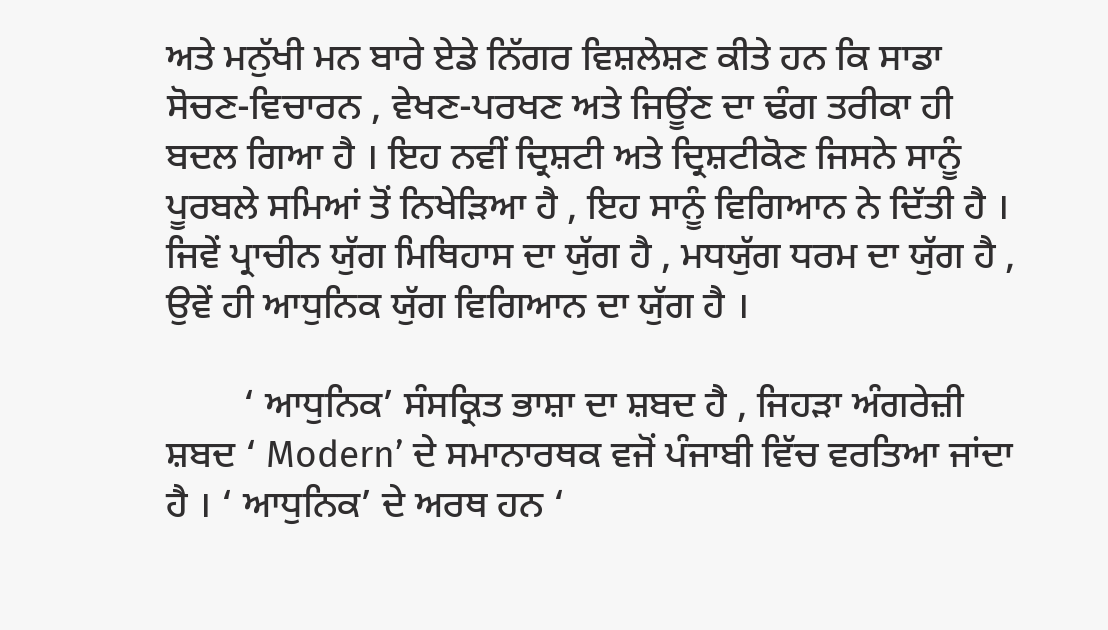ਅਤੇ ਮਨੁੱਖੀ ਮਨ ਬਾਰੇ ਏਡੇ ਨਿੱਗਰ ਵਿਸ਼ਲੇਸ਼ਣ ਕੀਤੇ ਹਨ ਕਿ ਸਾਡਾ ਸੋਚਣ-ਵਿਚਾਰਨ , ਵੇਖਣ-ਪਰਖਣ ਅਤੇ ਜਿਊਂਣ ਦਾ ਢੰਗ ਤਰੀਕਾ ਹੀ ਬਦਲ ਗਿਆ ਹੈ । ਇਹ ਨਵੀਂ ਦ੍ਰਿਸ਼ਟੀ ਅਤੇ ਦ੍ਰਿਸ਼ਟੀਕੋਣ ਜਿਸਨੇ ਸਾਨੂੰ ਪੂਰਬਲੇ ਸਮਿਆਂ ਤੋਂ ਨਿਖੇੜਿਆ ਹੈ , ਇਹ ਸਾਨੂੰ ਵਿਗਿਆਨ ਨੇ ਦਿੱਤੀ ਹੈ । ਜਿਵੇਂ ਪ੍ਰਾਚੀਨ ਯੁੱਗ ਮਿਥਿਹਾਸ ਦਾ ਯੁੱਗ ਹੈ , ਮਧਯੁੱਗ ਧਰਮ ਦਾ ਯੁੱਗ ਹੈ , ਉਵੇਂ ਹੀ ਆਧੁਨਿਕ ਯੁੱਗ ਵਿਗਿਆਨ ਦਾ ਯੁੱਗ ਹੈ ।

        ‘ ਆਧੁਨਿਕ’ ਸੰਸਕ੍ਰਿਤ ਭਾਸ਼ਾ ਦਾ ਸ਼ਬਦ ਹੈ , ਜਿਹੜਾ ਅੰਗਰੇਜ਼ੀ ਸ਼ਬਦ ‘ Modern’ ਦੇ ਸਮਾਨਾਰਥਕ ਵਜੋਂ ਪੰਜਾਬੀ ਵਿੱਚ ਵਰਤਿਆ ਜਾਂਦਾ ਹੈ । ‘ ਆਧੁਨਿਕ’ ਦੇ ਅਰਥ ਹਨ ‘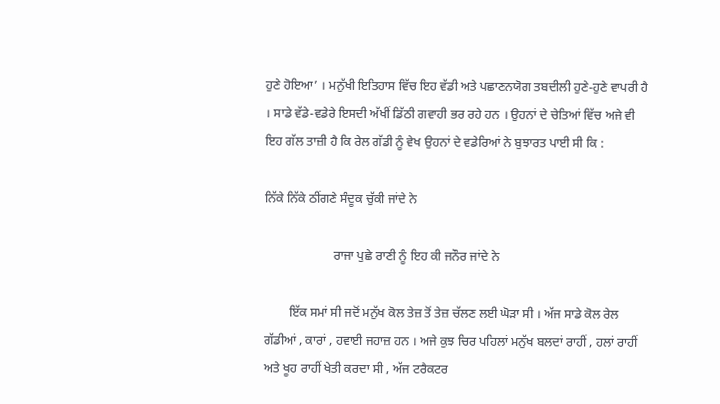ਹੁਣੇ ਹੋਇਆ’ । ਮਨੁੱਖੀ ਇਤਿਹਾਸ ਵਿੱਚ ਇਹ ਵੱਡੀ ਅਤੇ ਪਛਾਣਨਯੋਗ ਤਬਦੀਲੀ ਹੁਣੇ-ਹੁਣੇ ਵਾਪਰੀ ਹੈ । ਸਾਡੇ ਵੱਡੇ-ਵਡੇਰੇ ਇਸਦੀ ਅੱਖੀਂ ਡਿੱਠੀ ਗਵਾਹੀ ਭਰ ਰਹੇ ਹਨ । ਉਹਨਾਂ ਦੇ ਚੇਤਿਆਂ ਵਿੱਚ ਅਜੇ ਵੀ ਇਹ ਗੱਲ ਤਾਜ਼ੀ ਹੈ ਕਿ ਰੇਲ ਗੱਡੀ ਨੂੰ ਵੇਖ ਉਹਨਾਂ ਦੇ ਵਡੇਰਿਆਂ ਨੇ ਬੁਝਾਰਤ ਪਾਈ ਸੀ ਕਿ :

ਨਿੱਕੇ ਨਿੱਕੇ ਠੀਂਗਣੇ ਸੰਦੂਕ ਚੁੱਕੀ ਜਾਂਦੇ ਨੇ

                      ਰਾਜਾ ਪੁਛੇ ਰਾਣੀ ਨੂੰ ਇਹ ਕੀ ਜਨੌਰ ਜਾਂਦੇ ਨੇ

        ਇੱਕ ਸਮਾਂ ਸੀ ਜਦੋਂ ਮਨੁੱਖ ਕੋਲ ਤੇਜ਼ ਤੋਂ ਤੇਜ਼ ਚੱਲਣ ਲਈ ਘੋੜਾ ਸੀ । ਅੱਜ ਸਾਡੇ ਕੋਲ ਰੇਲ ਗੱਡੀਆਂ , ਕਾਰਾਂ , ਹਵਾਈ ਜਹਾਜ਼ ਹਨ । ਅਜੇ ਕੁਝ ਚਿਰ ਪਹਿਲਾਂ ਮਨੁੱਖ ਬਲਦਾਂ ਰਾਹੀਂ , ਹਲਾਂ ਰਾਹੀਂ ਅਤੇ ਖੂਹ ਰਾਹੀਂ ਖੇਤੀ ਕਰਦਾ ਸੀ , ਅੱਜ ਟਰੈਕਟਰ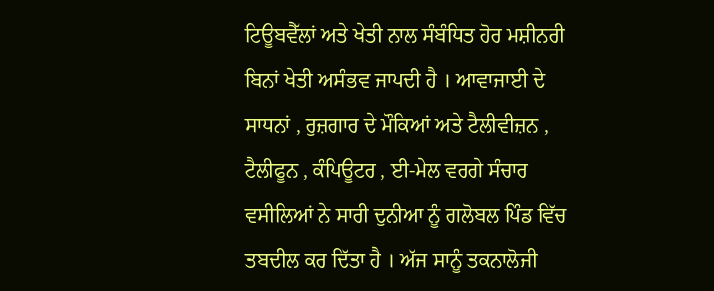ਟਿਊਬਵੈੱਲਾਂ ਅਤੇ ਖੇਤੀ ਨਾਲ ਸੰਬੰਧਿਤ ਹੋਰ ਮਸ਼ੀਨਰੀ ਬਿਨਾਂ ਖੇਤੀ ਅਸੰਭਵ ਜਾਪਦੀ ਹੈ । ਆਵਾਜਾਈ ਦੇ ਸਾਧਨਾਂ , ਰੁਜ਼ਗਾਰ ਦੇ ਮੌਕਿਆਂ ਅਤੇ ਟੈਲੀਵੀਜ਼ਨ , ਟੈਲੀਫੂਨ , ਕੰਪਿਊਟਰ , ਈ-ਮੇਲ ਵਰਗੇ ਸੰਚਾਰ ਵਸੀਲਿਆਂ ਨੇ ਸਾਰੀ ਦੁਨੀਆ ਨੂੰ ਗਲੋਬਲ ਪਿੰਡ ਵਿੱਚ ਤਬਦੀਲ ਕਰ ਦਿੱਤਾ ਹੈ । ਅੱਜ ਸਾਨੂੰ ਤਕਨਾਲੋਜੀ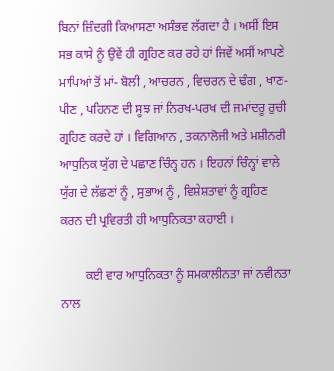ਬਿਨਾਂ ਜ਼ਿੰਦਗੀ ਕਿਆਸਣਾ ਅਸੰਭਵ ਲੱਗਦਾ ਹੈ । ਅਸੀਂ ਇਸ ਸਭ ਕਾਸੇ ਨੂੰ ਉਵੇਂ ਹੀ ਗ੍ਰਹਿਣ ਕਰ ਰਹੇ ਹਾਂ ਜਿਵੇਂ ਅਸੀਂ ਆਪਣੇ ਮਾਪਿਆਂ ਤੋਂ ਮਾਂ- ਬੋਲੀ , ਆਚਰਨ , ਵਿਚਰਨ ਦੇ ਢੰਗ , ਖਾਣ-ਪੀਣ , ਪਹਿਨਣ ਦੀ ਸੂਝ ਜਾਂ ਨਿਰਖ-ਪਰਖ ਦੀ ਜਮਾਂਦਰੂ ਰੁਚੀ ਗ੍ਰਹਿਣ ਕਰਦੇ ਹਾਂ । ਵਿਗਿਆਨ , ਤਕਨਾਲੋਜੀ ਅਤੇ ਮਸ਼ੀਨਰੀ ਆਧੁਨਿਕ ਯੁੱਗ ਦੇ ਪਛਾਣ ਚਿੰਨ੍ਹ ਹਨ । ਇਹਨਾਂ ਚਿੰਨ੍ਹਾਂ ਵਾਲੇ ਯੁੱਗ ਦੇ ਲੱਛਣਾਂ ਨੂੰ , ਸੁਭਾਅ ਨੂੰ , ਵਿਸ਼ੇਸ਼ਤਾਵਾਂ ਨੂੰ ਗ੍ਰਹਿਣ ਕਰਨ ਦੀ ਪ੍ਰਵਿਰਤੀ ਹੀ ਆਧੁਨਿਕਤਾ ਕਹਾਈ ।

        ਕਈ ਵਾਰ ਆਧੁਨਿਕਤਾ ਨੂੰ ਸਮਕਾਲੀਨਤਾ ਜਾਂ ਨਵੀਨਤਾ ਨਾਲ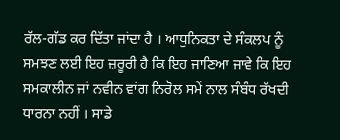ਰੱਲ-ਗੱਡ ਕਰ ਦਿੱਤਾ ਜਾਂਦਾ ਹੈ । ਆਧੁਨਿਕਤਾ ਦੇ ਸੰਕਲਪ ਨੂੰ ਸਮਝਣ ਲਈ ਇਹ ਜ਼ਰੂਰੀ ਹੈ ਕਿ ਇਹ ਜਾਣਿਆ ਜਾਵੇ ਕਿ ਇਹ ਸਮਕਾਲੀਨ ਜਾਂ ਨਵੀਨ ਵਾਂਗ ਨਿਰੋਲ ਸਮੇਂ ਨਾਲ ਸੰਬੰਧ ਰੱਖਦੀ ਧਾਰਨਾ ਨਹੀਂ । ਸਾਡੇ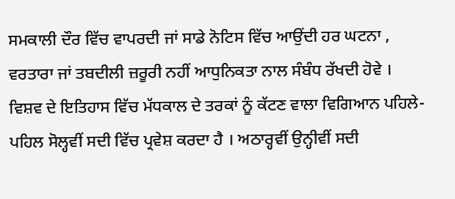ਸਮਕਾਲੀ ਦੌਰ ਵਿੱਚ ਵਾਪਰਦੀ ਜਾਂ ਸਾਡੇ ਨੋਟਿਸ ਵਿੱਚ ਆਉਂਦੀ ਹਰ ਘਟਨਾ , ਵਰਤਾਰਾ ਜਾਂ ਤਬਦੀਲੀ ਜ਼ਰੂਰੀ ਨਹੀਂ ਆਧੁਨਿਕਤਾ ਨਾਲ ਸੰਬੰਧ ਰੱਖਦੀ ਹੋਵੇ । ਵਿਸ਼ਵ ਦੇ ਇਤਿਹਾਸ ਵਿੱਚ ਮੱਧਕਾਲ ਦੇ ਤਰਕਾਂ ਨੂੰ ਕੱਟਣ ਵਾਲਾ ਵਿਗਿਆਨ ਪਹਿਲੇ-ਪਹਿਲ ਸੋਲ੍ਹਵੀਂ ਸਦੀ ਵਿੱਚ ਪ੍ਰਵੇਸ਼ ਕਰਦਾ ਹੈ । ਅਠਾਰ੍ਹਵੀਂ ਉਨ੍ਹੀਵੀਂ ਸਦੀ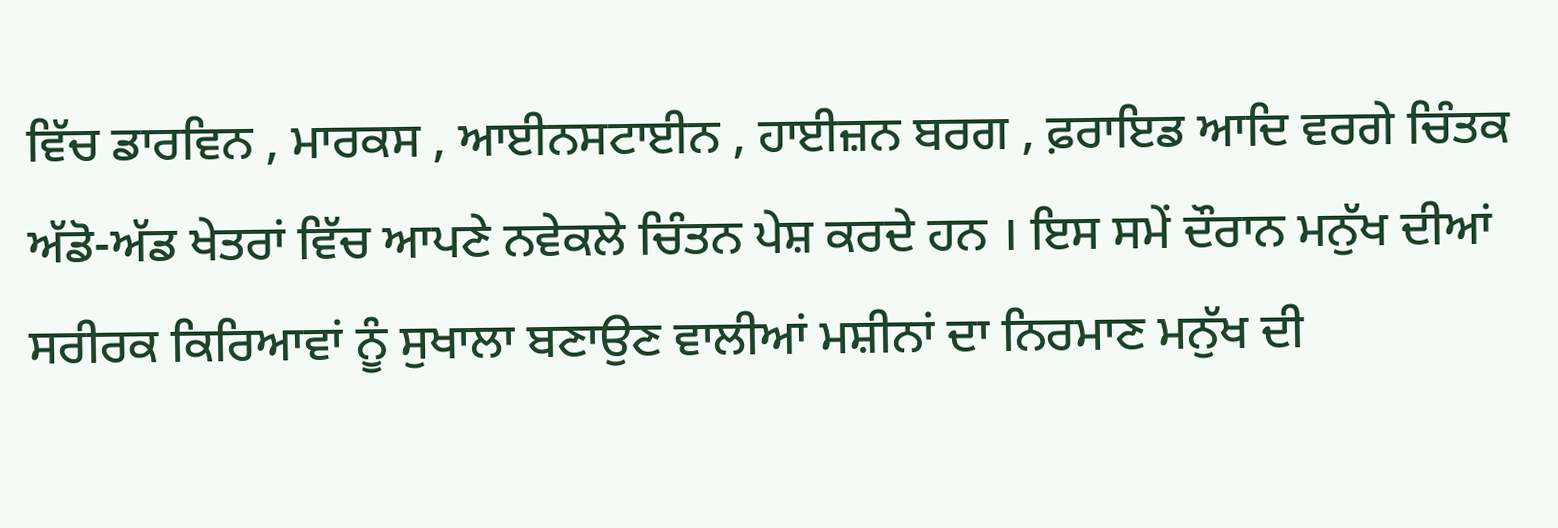ਵਿੱਚ ਡਾਰਵਿਨ , ਮਾਰਕਸ , ਆਈਨਸਟਾਈਨ , ਹਾਈਜ਼ਨ ਬਰਗ , ਫ਼ਰਾਇਡ ਆਦਿ ਵਰਗੇ ਚਿੰਤਕ ਅੱਡੋ-ਅੱਡ ਖੇਤਰਾਂ ਵਿੱਚ ਆਪਣੇ ਨਵੇਕਲੇ ਚਿੰਤਨ ਪੇਸ਼ ਕਰਦੇ ਹਨ । ਇਸ ਸਮੇਂ ਦੌਰਾਨ ਮਨੁੱਖ ਦੀਆਂ ਸਰੀਰਕ ਕਿਰਿਆਵਾਂ ਨੂੰ ਸੁਖਾਲਾ ਬਣਾਉਣ ਵਾਲੀਆਂ ਮਸ਼ੀਨਾਂ ਦਾ ਨਿਰਮਾਣ ਮਨੁੱਖ ਦੀ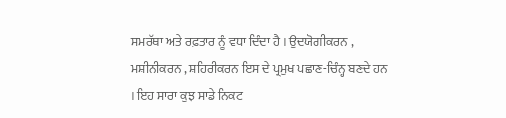ਸਮਰੱਥਾ ਅਤੇ ਰਫ਼ਤਾਰ ਨੂੰ ਵਧਾ ਦਿੰਦਾ ਹੈ । ਉਦਯੋਗੀਕਰਨ , ਮਸ਼ੀਨੀਕਰਨ , ਸ਼ਹਿਰੀਕਰਨ ਇਸ ਦੇ ਪ੍ਰਮੁਖ ਪਛਾਣ-ਚਿੰਨ੍ਹ ਬਣਦੇ ਹਨ । ਇਹ ਸਾਰਾ ਕੁਝ ਸਾਡੇ ਨਿਕਟ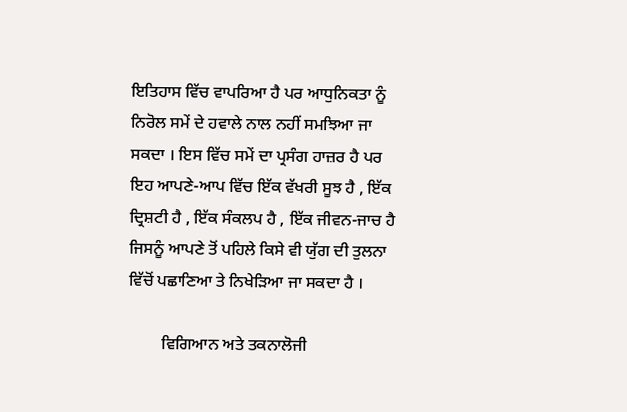ਇਤਿਹਾਸ ਵਿੱਚ ਵਾਪਰਿਆ ਹੈ ਪਰ ਆਧੁਨਿਕਤਾ ਨੂੰ ਨਿਰੋਲ ਸਮੇਂ ਦੇ ਹਵਾਲੇ ਨਾਲ ਨਹੀਂ ਸਮਝਿਆ ਜਾ ਸਕਦਾ । ਇਸ ਵਿੱਚ ਸਮੇਂ ਦਾ ਪ੍ਰਸੰਗ ਹਾਜ਼ਰ ਹੈ ਪਰ ਇਹ ਆਪਣੇ-ਆਪ ਵਿੱਚ ਇੱਕ ਵੱਖਰੀ ਸੂਝ ਹੈ , ਇੱਕ ਦ੍ਰਿਸ਼ਟੀ ਹੈ , ਇੱਕ ਸੰਕਲਪ ਹੈ , ਇੱਕ ਜੀਵਨ-ਜਾਚ ਹੈ ਜਿਸਨੂੰ ਆਪਣੇ ਤੋਂ ਪਹਿਲੇ ਕਿਸੇ ਵੀ ਯੁੱਗ ਦੀ ਤੁਲਨਾ ਵਿੱਚੋਂ ਪਛਾਣਿਆ ਤੇ ਨਿਖੇੜਿਆ ਜਾ ਸਕਦਾ ਹੈ ।

        ਵਿਗਿਆਨ ਅਤੇ ਤਕਨਾਲੋਜੀ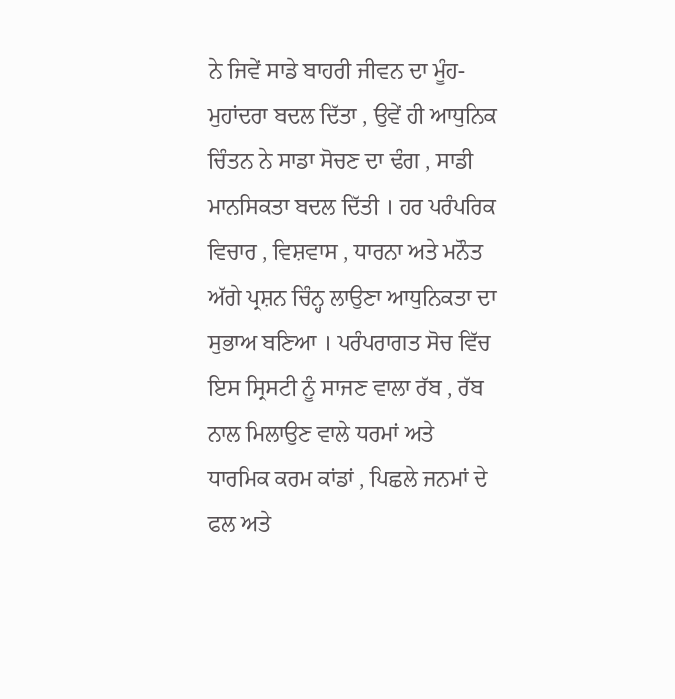ਨੇ ਜਿਵੇਂ ਸਾਡੇ ਬਾਹਰੀ ਜੀਵਨ ਦਾ ਮੂੰਹ-ਮੁਹਾਂਦਰਾ ਬਦਲ ਦਿੱਤਾ , ਉਵੇਂ ਹੀ ਆਧੁਨਿਕ ਚਿੰਤਨ ਨੇ ਸਾਡਾ ਸੋਚਣ ਦਾ ਢੰਗ , ਸਾਡੀ ਮਾਨਸਿਕਤਾ ਬਦਲ ਦਿੱਤੀ । ਹਰ ਪਰੰਪਰਿਕ ਵਿਚਾਰ , ਵਿਸ਼ਵਾਸ , ਧਾਰਨਾ ਅਤੇ ਮਨੌਤ ਅੱਗੇ ਪ੍ਰਸ਼ਨ ਚਿੰਨ੍ਹ ਲਾਉਣਾ ਆਧੁਨਿਕਤਾ ਦਾ ਸੁਭਾਅ ਬਣਿਆ । ਪਰੰਪਰਾਗਤ ਸੋਚ ਵਿੱਚ ਇਸ ਸ੍ਰਿਸਟੀ ਨੂੰ ਸਾਜਣ ਵਾਲਾ ਰੱਬ , ਰੱਬ ਨਾਲ ਮਿਲਾਉਣ ਵਾਲੇ ਧਰਮਾਂ ਅਤੇ ਧਾਰਮਿਕ ਕਰਮ ਕਾਂਡਾਂ , ਪਿਛਲੇ ਜਨਮਾਂ ਦੇ ਫਲ ਅਤੇ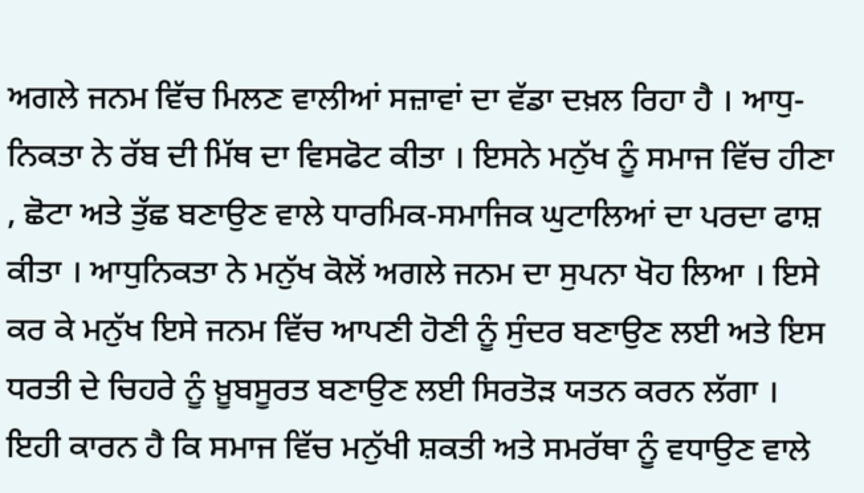ਅਗਲੇ ਜਨਮ ਵਿੱਚ ਮਿਲਣ ਵਾਲੀਆਂ ਸਜ਼ਾਵਾਂ ਦਾ ਵੱਡਾ ਦਖ਼ਲ ਰਿਹਾ ਹੈ । ਆਧੁ- ਨਿਕਤਾ ਨੇ ਰੱਬ ਦੀ ਮਿੱਥ ਦਾ ਵਿਸਫੋਟ ਕੀਤਾ । ਇਸਨੇ ਮਨੁੱਖ ਨੂੰ ਸਮਾਜ ਵਿੱਚ ਹੀਣਾ , ਛੋਟਾ ਅਤੇ ਤੁੱਛ ਬਣਾਉਣ ਵਾਲੇ ਧਾਰਮਿਕ-ਸਮਾਜਿਕ ਘੁਟਾਲਿਆਂ ਦਾ ਪਰਦਾ ਫਾਸ਼ ਕੀਤਾ । ਆਧੁਨਿਕਤਾ ਨੇ ਮਨੁੱਖ ਕੋਲੋਂ ਅਗਲੇ ਜਨਮ ਦਾ ਸੁਪਨਾ ਖੋਹ ਲਿਆ । ਇਸੇ ਕਰ ਕੇ ਮਨੁੱਖ ਇਸੇ ਜਨਮ ਵਿੱਚ ਆਪਣੀ ਹੋਣੀ ਨੂੰ ਸੁੰਦਰ ਬਣਾਉਣ ਲਈ ਅਤੇ ਇਸ ਧਰਤੀ ਦੇ ਚਿਹਰੇ ਨੂੰ ਖ਼ੂਬਸੂਰਤ ਬਣਾਉਣ ਲਈ ਸਿਰਤੋੜ ਯਤਨ ਕਰਨ ਲੱਗਾ । ਇਹੀ ਕਾਰਨ ਹੈ ਕਿ ਸਮਾਜ ਵਿੱਚ ਮਨੁੱਖੀ ਸ਼ਕਤੀ ਅਤੇ ਸਮਰੱਥਾ ਨੂੰ ਵਧਾਉਣ ਵਾਲੇ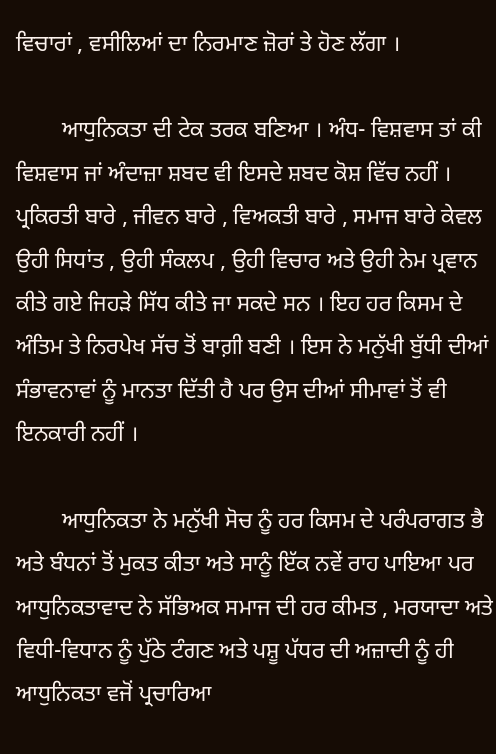ਵਿਚਾਰਾਂ , ਵਸੀਲਿਆਂ ਦਾ ਨਿਰਮਾਣ ਜ਼ੋਰਾਂ ਤੇ ਹੋਣ ਲੱਗਾ ।

        ਆਧੁਨਿਕਤਾ ਦੀ ਟੇਕ ਤਰਕ ਬਣਿਆ । ਅੰਧ- ਵਿਸ਼ਵਾਸ ਤਾਂ ਕੀ ਵਿਸ਼ਵਾਸ ਜਾਂ ਅੰਦਾਜ਼ਾ ਸ਼ਬਦ ਵੀ ਇਸਦੇ ਸ਼ਬਦ ਕੋਸ਼ ਵਿੱਚ ਨਹੀਂ । ਪ੍ਰਕਿਰਤੀ ਬਾਰੇ , ਜੀਵਨ ਬਾਰੇ , ਵਿਅਕਤੀ ਬਾਰੇ , ਸਮਾਜ ਬਾਰੇ ਕੇਵਲ ਉਹੀ ਸਿਧਾਂਤ , ਉਹੀ ਸੰਕਲਪ , ਉਹੀ ਵਿਚਾਰ ਅਤੇ ਉਹੀ ਨੇਮ ਪ੍ਰਵਾਨ ਕੀਤੇ ਗਏ ਜਿਹੜੇ ਸਿੱਧ ਕੀਤੇ ਜਾ ਸਕਦੇ ਸਨ । ਇਹ ਹਰ ਕਿਸਮ ਦੇ ਅੰਤਿਮ ਤੇ ਨਿਰਪੇਖ ਸੱਚ ਤੋਂ ਬਾਗ਼ੀ ਬਣੀ । ਇਸ ਨੇ ਮਨੁੱਖੀ ਬੁੱਧੀ ਦੀਆਂ ਸੰਭਾਵਨਾਵਾਂ ਨੂੰ ਮਾਨਤਾ ਦਿੱਤੀ ਹੈ ਪਰ ਉਸ ਦੀਆਂ ਸੀਮਾਵਾਂ ਤੋਂ ਵੀ ਇਨਕਾਰੀ ਨਹੀਂ ।

        ਆਧੁਨਿਕਤਾ ਨੇ ਮਨੁੱਖੀ ਸੋਚ ਨੂੰ ਹਰ ਕਿਸਮ ਦੇ ਪਰੰਪਰਾਗਤ ਭੈ ਅਤੇ ਬੰਧਨਾਂ ਤੋਂ ਮੁਕਤ ਕੀਤਾ ਅਤੇ ਸਾਨੂੰ ਇੱਕ ਨਵੇਂ ਰਾਹ ਪਾਇਆ ਪਰ ਆਧੁਨਿਕਤਾਵਾਦ ਨੇ ਸੱਭਿਅਕ ਸਮਾਜ ਦੀ ਹਰ ਕੀਮਤ , ਮਰਯਾਦਾ ਅਤੇ ਵਿਧੀ-ਵਿਧਾਨ ਨੂੰ ਪੁੱਠੇ ਟੰਗਣ ਅਤੇ ਪਸ਼ੂ ਪੱਧਰ ਦੀ ਅਜ਼ਾਦੀ ਨੂੰ ਹੀ ਆਧੁਨਿਕਤਾ ਵਜੋਂ ਪ੍ਰਚਾਰਿਆ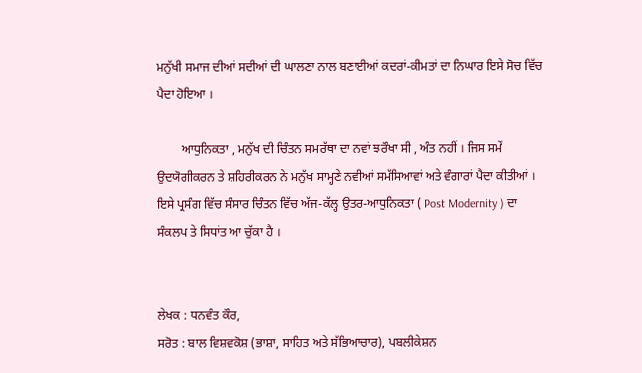ਮਨੁੱਖੀ ਸਮਾਜ ਦੀਆਂ ਸਦੀਆਂ ਦੀ ਘਾਲਣਾ ਨਾਲ ਬਣਾਈਆਂ ਕਦਰਾਂ-ਕੀਮਤਾਂ ਦਾ ਨਿਘਾਰ ਇਸੇ ਸੋਚ ਵਿੱਚ ਪੈਦਾ ਹੋਇਆ ।

        ਆਧੁਨਿਕਤਾ , ਮਨੁੱਖ ਦੀ ਚਿੰਤਨ ਸਮਰੱਥਾ ਦਾ ਨਵਾਂ ਝਰੌਖਾ ਸੀ , ਅੰਤ ਨਹੀਂ । ਜਿਸ ਸਮੇਂ ਉਦਯੋਗੀਕਰਨ ਤੇ ਸ਼ਹਿਰੀਕਰਨ ਨੇ ਮਨੁੱਖ ਸਾਮ੍ਹਣੇ ਨਵੀਆਂ ਸਮੱਸਿਆਵਾਂ ਅਤੇ ਵੰਗਾਰਾਂ ਪੈਦਾ ਕੀਤੀਆਂ । ਇਸੇ ਪ੍ਰਸੰਗ ਵਿੱਚ ਸੰਸਾਰ ਚਿੰਤਨ ਵਿੱਚ ਅੱਜ-ਕੱਲ੍ਹ ਉਤਰ-ਆਧੁਨਿਕਤਾ ( Post Modernity ) ਦਾ ਸੰਕਲਪ ਤੇ ਸਿਧਾਂਤ ਆ ਚੁੱਕਾ ਹੈ ।


ਲੇਖਕ : ਧਨਵੰਤ ਕੌਰ,
ਸਰੋਤ : ਬਾਲ ਵਿਸ਼ਵਕੋਸ਼ (ਭਾਸ਼ਾ, ਸਾਹਿਤ ਅਤੇ ਸੱਭਿਆਚਾਰ), ਪਬਲੀਕੇਸ਼ਨ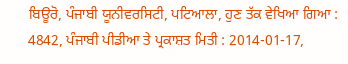ਬਿਊਰੋ, ਪੰਜਾਬੀ ਯੂਨੀਵਰਸਿਟੀ, ਪਟਿਆਲਾ, ਹੁਣ ਤੱਕ ਵੇਖਿਆ ਗਿਆ : 4842, ਪੰਜਾਬੀ ਪੀਡੀਆ ਤੇ ਪ੍ਰਕਾਸ਼ਤ ਮਿਤੀ : 2014-01-17,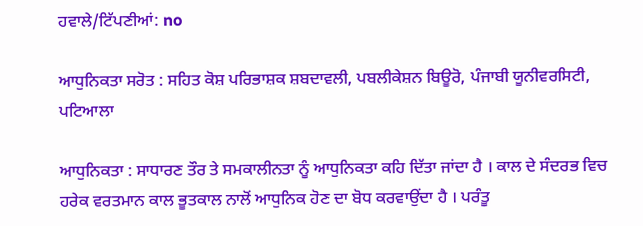ਹਵਾਲੇ/ਟਿੱਪਣੀਆਂ: no

ਆਧੁਨਿਕਤਾ ਸਰੋਤ : ਸਹਿਤ ਕੋਸ਼ ਪਰਿਭਾਸ਼ਕ ਸ਼ਬਦਾਵਲੀ, ਪਬਲੀਕੇਸ਼ਨ ਬਿਊਰੋ, ਪੰਜਾਬੀ ਯੂਨੀਵਰਸਿਟੀ, ਪਟਿਆਲਾ

ਆਧੁਨਿਕਤਾ : ਸਾਧਾਰਣ ਤੌਰ ਤੇ ਸਮਕਾਲੀਨਤਾ ਨੂੰ ਆਧੁਨਿਕਤਾ ਕਹਿ ਦਿੱਤਾ ਜਾਂਦਾ ਹੈ । ਕਾਲ ਦੇ ਸੰਦਰਭ ਵਿਚ ਹਰੇਕ ਵਰਤਮਾਨ ਕਾਲ ਭੂਤਕਾਲ ਨਾਲੋਂ ਆਧੁਨਿਕ ਹੋਣ ਦਾ ਬੋਧ ਕਰਵਾਉਂਦਾ ਹੈ । ਪਰੰਤੂ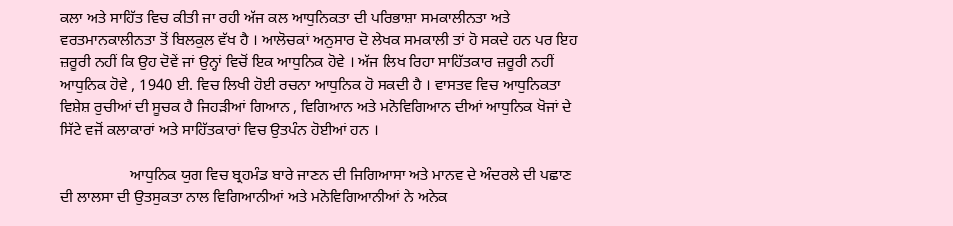ਕਲਾ ਅਤੇ ਸਾਹਿੱਤ ਵਿਚ ਕੀਤੀ ਜਾ ਰਹੀ ਅੱਜ ਕਲ ਆਧੁਨਿਕਤਾ ਦੀ ਪਰਿਭਾਸ਼ਾ ਸਮਕਾਲੀਨਤਾ ਅਤੇ ਵਰਤਮਾਨਕਾਲੀਨਤਾ ਤੋਂ ਬਿਲਕੁਲ ਵੱਖ ਹੈ । ਆਲੋਚਕਾਂ ਅਨੁਸਾਰ ਦੋ ਲੇਖਕ ਸਮਕਾਲੀ ਤਾਂ ਹੋ ਸਕਦੇ ਹਨ ਪਰ ਇਹ ਜ਼ਰੂਰੀ ਨਹੀਂ ਕਿ ਉਹ ਦੋਵੇਂ ਜਾਂ ਉਨ੍ਹਾਂ ਵਿਚੋਂ ਇਕ ਆਧੁਨਿਕ ਹੋਵੇ । ਅੱਜ ਲਿਖ ਰਿਹਾ ਸਾਹਿੱਤਕਾਰ ਜ਼ਰੂਰੀ ਨਹੀਂ ਆਧੁਨਿਕ ਹੋਵੇ , 1940 ਈ. ਵਿਚ ਲਿਖੀ ਹੋਈ ਰਚਨਾ ਆਧੁਨਿਕ ਹੋ ਸਕਦੀ ਹੈ । ਵਾਸਤਵ ਵਿਚ ਆਧੁਨਿਕਤਾ ਵਿਸ਼ੇਸ਼ ਰੁਚੀਆਂ ਦੀ ਸੂਚਕ ਹੈ ਜਿਹੜੀਆਂ ਗਿਆਨ , ਵਿਗਿਆਨ ਅਤੇ ਮਨੋਵਿਗਿਆਨ ਦੀਆਂ ਆਧੁਨਿਕ ਖੋਜਾਂ ਦੇ ਸਿੱਟੇ ਵਜੋਂ ਕਲਾਕਾਰਾਂ ਅਤੇ ਸਾਹਿੱਤਕਾਰਾਂ ਵਿਚ ਉਤਪੰਨ ਹੋਈਆਂ ਹਨ ।

                  ਆਧੁਨਿਕ ਯੁਗ ਵਿਚ ਬ੍ਰਹਮੰਡ ਬਾਰੇ ਜਾਣਨ ਦੀ ਜਿਗਿਆਸਾ ਅਤੇ ਮਾਨਵ ਦੇ ਅੰਦਰਲੇ ਦੀ ਪਛਾਣ ਦੀ ਲਾਲਸਾ ਦੀ ਉਤਸੁਕਤਾ ਨਾਲ ਵਿਗਿਆਨੀਆਂ ਅਤੇ ਮਨੋਵਿਗਿਆਨੀਆਂ ਨੇ ਅਨੇਕ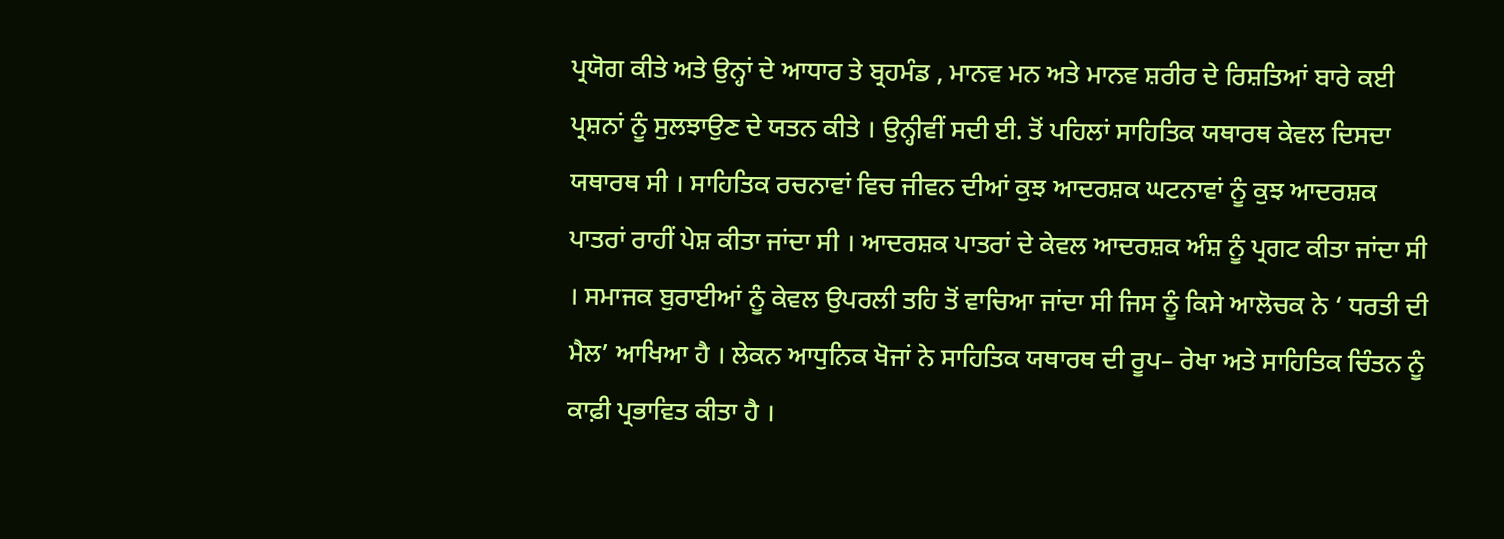ਪ੍ਰਯੋਗ ਕੀਤੇ ਅਤੇ ਉਨ੍ਹਾਂ ਦੇ ਆਧਾਰ ਤੇ ਬ੍ਰਹਮੰਡ , ਮਾਨਵ ਮਨ ਅਤੇ ਮਾਨਵ ਸ਼ਰੀਰ ਦੇ ਰਿਸ਼ਤਿਆਂ ਬਾਰੇ ਕਈ ਪ੍ਰਸ਼ਨਾਂ ਨੂੰ ਸੁਲਝਾਉਣ ਦੇ ਯਤਨ ਕੀਤੇ । ਉਨ੍ਹੀਵੀਂ ਸਦੀ ਈ. ਤੋਂ ਪਹਿਲਾਂ ਸਾਹਿਤਿਕ ਯਥਾਰਥ ਕੇਵਲ ਦਿਸਦਾ ਯਥਾਰਥ ਸੀ । ਸਾਹਿਤਿਕ ਰਚਨਾਵਾਂ ਵਿਚ ਜੀਵਨ ਦੀਆਂ ਕੁਝ ਆਦਰਸ਼ਕ ਘਟਨਾਵਾਂ ਨੂੰ ਕੁਝ ਆਦਰਸ਼ਕ ਪਾਤਰਾਂ ਰਾਹੀਂ ਪੇਸ਼ ਕੀਤਾ ਜਾਂਦਾ ਸੀ । ਆਦਰਸ਼ਕ ਪਾਤਰਾਂ ਦੇ ਕੇਵਲ ਆਦਰਸ਼ਕ ਅੰਸ਼ ਨੂੰ ਪ੍ਰਗਟ ਕੀਤਾ ਜਾਂਦਾ ਸੀ । ਸਮਾਜਕ ਬੁਰਾਈਆਂ ਨੂੰ ਕੇਵਲ ਉਪਰਲੀ ਤਹਿ ਤੋਂ ਵਾਚਿਆ ਜਾਂਦਾ ਸੀ ਜਿਸ ਨੂੰ ਕਿਸੇ ਆਲੋਚਕ ਨੇ ‘ ਧਰਤੀ ਦੀ ਮੈਲ’ ਆਖਿਆ ਹੈ । ਲੇਕਨ ਆਧੁਨਿਕ ਖੋਜਾਂ ਨੇ ਸਾਹਿਤਿਕ ਯਥਾਰਥ ਦੀ ਰੂਪ– ਰੇਖਾ ਅਤੇ ਸਾਹਿਤਿਕ ਚਿੰਤਨ ਨੂੰ ਕਾਫ਼ੀ ਪ੍ਰਭਾਵਿਤ ਕੀਤਾ ਹੈ ।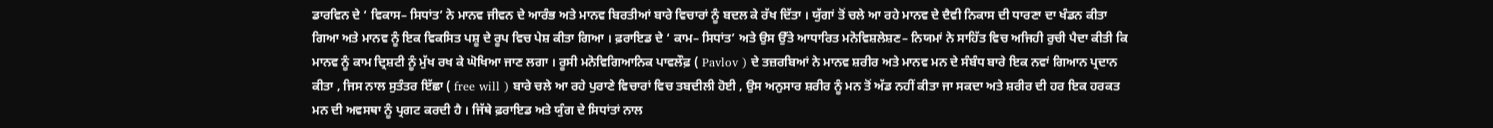ਡਾਰਵਿਨ ਦੇ ‘ ਵਿਕਾਸ– ਸਿਧਾਂਤ’ ਨੇ ਮਾਨਵ ਜੀਵਨ ਦੇ ਆਰੰਭ ਅਤੇ ਮਾਨਵ ਬਿਰਤੀਆਂ ਬਾਰੇ ਵਿਚਾਰਾਂ ਨੂੰ ਬਦਲ ਕੇ ਰੱਖ ਦਿੱਤਾ । ਯੁੱਗਾਂ ਤੋਂ ਚਲੇ ਆ ਰਹੇ ਮਾਨਵ ਦੇ ਦੈਵੀ ਨਿਕਾਸ ਦੀ ਧਾਰਣਾ ਦਾ ਖੰਡਨ ਕੀਤਾ ਗਿਆ ਅਤੇ ਮਾਨਵ ਨੂੰ ਇਕ ਵਿਕਸਿਤ ਪਸ਼ੂ ਦੇ ਰੂਪ ਵਿਚ ਪੇਸ਼ ਕੀਤਾ ਗਿਆ । ਫ਼ਰਾਇਡ ਦੇ ‘ ਕਾਮ– ਸਿਧਾਂਤ’ ਅਤੇ ਉਸ ਉੱਤੇ ਆਧਾਰਿਤ ਮਨੋਵਿਸ਼ਲੇਸ਼ਣ– ਨਿਯਮਾਂ ਨੇ ਸਾਹਿੱਤ ਵਿਚ ਅਜਿਹੀ ਰੁਚੀ ਪੈਦਾ ਕੀਤੀ ਕਿ ਮਾਨਵ ਨੂੰ ਕਾਮ ਦ੍ਰਿਸ਼ਟੀ ਨੂੰ ਮੁੱਖ ਰਖ ਕੇ ਘੋਖਿਆ ਜਾਣ ਲਗਾ । ਰੂਸੀ ਮਨੋਵਿਗਿਆਨਿਕ ਪਾਵਲੌਫ਼ ( Pavlov ) ਦੇ ਤਜ਼ਰਬਿਆਂ ਨੇ ਮਾਨਵ ਸ਼ਰੀਰ ਅਤੇ ਮਾਨਵ ਮਨ ਦੇ ਸੰਬੰਧ ਬਾਰੇ ਇਕ ਨਵਾਂ ਗਿਆਨ ਪ੍ਰਦਾਨ ਕੀਤਾ , ਜਿਸ ਨਾਲ ਸੁਤੰਤਰ ਇੱਛਾ ( free will ) ਬਾਰੇ ਚਲੇ ਆ ਰਹੇ ਪੁਰਾਣੇ ਵਿਚਾਰਾਂ ਵਿਚ ਤਬਦੀਲੀ ਹੋਈ , ਉਸ ਅਨੁਸਾਰ ਸ਼ਰੀਰ ਨੂੰ ਮਨ ਤੋਂ ਅੱਡ ਨਹੀਂ ਕੀਤਾ ਜਾ ਸਕਦਾ ਅਤੇ ਸ਼ਰੀਰ ਦੀ ਹਰ ਇਕ ਹਰਕਤ ਮਨ ਦੀ ਅਵਸਥਾ ਨੂੰ ਪ੍ਰਗਟ ਕਰਦੀ ਹੈ । ਜਿੱਥੇ ਫ਼ਰਾਇਡ ਅਤੇ ਯੁੰਗ ਦੇ ਸਿਧਾਂਤਾਂ ਨਾਲ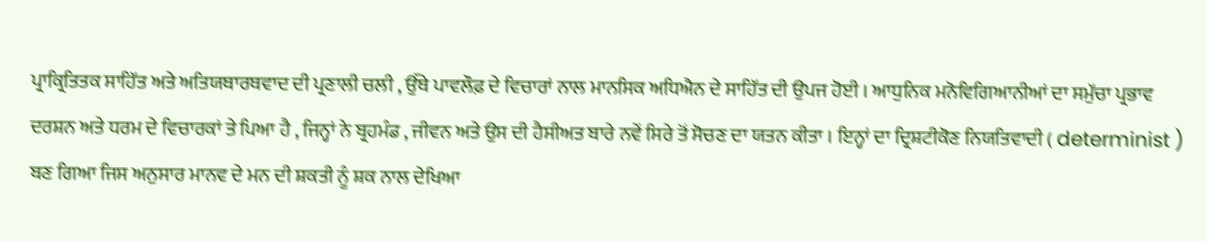ਪ੍ਰਾਕ੍ਰਿਤਿਤਕ ਸਾਹਿੱਤ ਅਤੇ ਅਤਿਯਥਾਰਥਵਾਦ ਦੀ ਪ੍ਰਣਾਲੀ ਚਲੀ , ਉੱਥੇ ਪਾਵਲੌਫ਼ ਦੇ ਵਿਚਾਰਾਂ ਨਾਲ ਮਾਨਸਿਕ ਅਧਿਐਨ ਦੇ ਸਾਹਿੱਤ ਦੀ ਉਪਜ ਹੋਈ । ਆਧੁਨਿਕ ਮਨੋਵਿਗਿਆਨੀਆਂ ਦਾ ਸਮੁੱਚਾ ਪ੍ਰਭਾਵ ਦਰਸ਼ਨ ਅਤੇ ਧਰਮ ਦੇ ਵਿਚਾਰਕਾਂ ਤੇ ਪਿਆ ਹੈ , ਜਿਨ੍ਹਾਂ ਨੇ ਬ੍ਰਹਮੰਡ , ਜੀਵਨ ਅਤੇ ਉਸ ਦੀ ਹੈਸੀਅਤ ਬਾਰੇ ਨਵੇਂ ਸਿਰੇ ਤੋਂ ਸੋਚਣ ਦਾ ਯਤਨ ਕੀਤਾ । ਇਨ੍ਹਾਂ ਦਾ ਦ੍ਰਿਸ਼ਟੀਕੋਣ ਨਿਯਤਿਵਾਦੀ ( determinist ) ਬਣ ਗਿਆ ਜਿਸ ਅਨੁਸਾਰ ਮਾਨਵ ਦੇ ਮਨ ਦੀ ਸ਼ਕਤੀ ਨੂੰ ਸ਼ਕ ਨਾਲ ਦੇਖਿਆ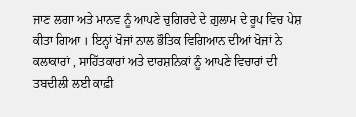ਜਾਣ ਲਗਾ ਅਤੇ ਮਾਨਵ ਨੂੰ ਆਪਣੇ ਚੁਗਿਰਦੇ ਦੇ ਗ਼ੁਲਾਮ ਦੇ ਰੂਪ ਵਿਚ ਪੇਸ਼ ਕੀਤਾ ਗਿਆ । ਇਨ੍ਹਾਂ ਖੋਜਾਂ ਨਾਲ ਭੌਤਿਕ ਵਿਗਿਆਨ ਦੀਆਂ ਖੋਜਾਂ ਨੇ ਕਲਾਕਾਰਾਂ , ਸਾਹਿੱਤਕਾਰਾਂ ਅਤੇ ਦਾਰਸ਼ਨਿਕਾਂ ਨੂੰ ਆਪਣੇ ਵਿਚਾਰਾਂ ਦੀ ਤਬਦੀਲੀ ਲਈ ਕਾਫ਼ੀ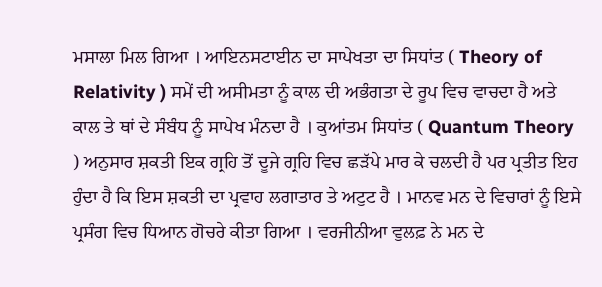ਮਸਾਲਾ ਮਿਲ ਗਿਆ । ਆਇਨਸਟਾਈਨ ਦਾ ਸਾਪੇਖਤਾ ਦਾ ਸਿਧਾਂਤ ( Theory of Relativity ) ਸਮੇਂ ਦੀ ਅਸੀਮਤਾ ਨੂੰ ਕਾਲ ਦੀ ਅਭੰਗਤਾ ਦੇ ਰੂਪ ਵਿਚ ਵਾਚਦਾ ਹੈ ਅਤੇ ਕਾਲ ਤੇ ਥਾਂ ਦੇ ਸੰਬੰਧ ਨੂੰ ਸਾਪੇਖ ਮੰਨਦਾ ਹੈ । ਕੁਆਂਤਮ ਸਿਧਾਂਤ ( Quantum Theory ) ਅਨੁਸਾਰ ਸ਼ਕਤੀ ਇਕ ਗ੍ਰਹਿ ਤੋਂ ਦੂਜੇ ਗ੍ਰਹਿ ਵਿਚ ਛੜੱਪੇ ਮਾਰ ਕੇ ਚਲਦੀ ਹੈ ਪਰ ਪ੍ਰਤੀਤ ਇਹ ਹੁੰਦਾ ਹੈ ਕਿ ਇਸ ਸ਼ਕਤੀ ਦਾ ਪ੍ਰਵਾਹ ਲਗਾਤਾਰ ਤੇ ਅਟੁਟ ਹੈ । ਮਾਨਵ ਮਨ ਦੇ ਵਿਚਾਰਾਂ ਨੂੰ ਇਸੇ ਪ੍ਰਸੰਗ ਵਿਚ ਧਿਆਨ ਗੋਚਰੇ ਕੀਤਾ ਗਿਆ । ਵਰਜੀਨੀਆ ਵੁਲਫ਼ ਨੇ ਮਨ ਦੇ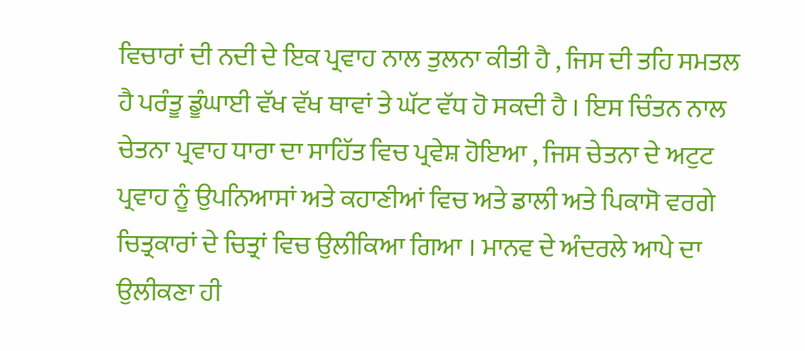ਵਿਚਾਰਾਂ ਦੀ ਨਦੀ ਦੇ ਇਕ ਪ੍ਰਵਾਹ ਨਾਲ ਤੁਲਨਾ ਕੀਤੀ ਹੈ , ਜਿਸ ਦੀ ਤਹਿ ਸਮਤਲ ਹੈ ਪਰੰਤੂ ਡੂੰਘਾਈ ਵੱਖ ਵੱਖ ਥਾਵਾਂ ਤੇ ਘੱਟ ਵੱਧ ਹੋ ਸਕਦੀ ਹੈ । ਇਸ ਚਿੰਤਨ ਨਾਲ ਚੇਤਨਾ ਪ੍ਰਵਾਹ ਧਾਰਾ ਦਾ ਸਾਹਿੱਤ ਵਿਚ ਪ੍ਰਵੇਸ਼ ਹੋਇਆ , ਜਿਸ ਚੇਤਨਾ ਦੇ ਅਟੁਟ ਪ੍ਰਵਾਹ ਨੂੰ ਉਪਨਿਆਸਾਂ ਅਤੇ ਕਹਾਣੀਆਂ ਵਿਚ ਅਤੇ ਡਾਲੀ ਅਤੇ ਪਿਕਾਸੋ ਵਰਗੇ ਚਿਤ੍ਰਕਾਰਾਂ ਦੇ ਚਿਤ੍ਰਾਂ ਵਿਚ ਉਲੀਕਿਆ ਗਿਆ । ਮਾਨਵ ਦੇ ਅੰਦਰਲੇ ਆਪੇ ਦਾ ਉਲੀਕਣਾ ਹੀ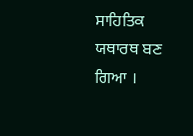ਸਾਹਿਤਿਕ ਯਥਾਰਥ ਬਣ ਗਿਆ ।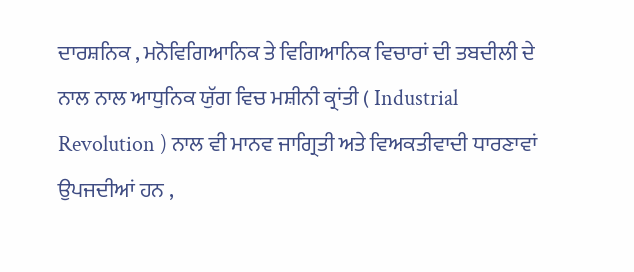ਦਾਰਸ਼ਨਿਕ , ਮਨੋਵਿਗਿਆਨਿਕ ਤੇ ਵਿਗਿਆਨਿਕ ਵਿਚਾਰਾਂ ਦੀ ਤਬਦੀਲੀ ਦੇ ਨਾਲ ਨਾਲ ਆਧੁਨਿਕ ਯੁੱਗ ਵਿਚ ਮਸ਼ੀਨੀ ਕ੍ਰਾਂਤੀ ( Industrial Revolution ) ਨਾਲ ਵੀ ਮਾਨਵ ਜਾਗ੍ਰਿਤੀ ਅਤੇ ਵਿਅਕਤੀਵਾਦੀ ਧਾਰਣਾਵਾਂ ਉਪਜਦੀਆਂ ਹਨ ,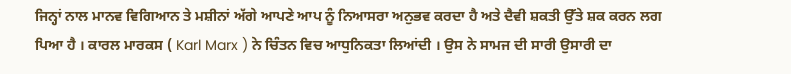ਜਿਨ੍ਹਾਂ ਨਾਲ ਮਾਨਵ ਵਿਗਿਆਨ ਤੇ ਮਸ਼ੀਨਾਂ ਅੱਗੇ ਆਪਣੇ ਆਪ ਨੂੰ ਨਿਆਸਰਾ ਅਨੁਭਵ ਕਰਦਾ ਹੈ ਅਤੇ ਦੈਵੀ ਸ਼ਕਤੀ ਉੱਤੇ ਸ਼ਕ ਕਰਨ ਲਗ ਪਿਆ ਹੈ । ਕਾਰਲ ਮਾਰਕਸ ( Karl Marx ) ਨੇ ਚਿੰਤਨ ਵਿਚ ਆਧੁਨਿਕਤਾ ਲਿਆਂਦੀ । ਉਸ ਨੇ ਸਾਮਜ ਦੀ ਸਾਰੀ ਉਸਾਰੀ ਦਾ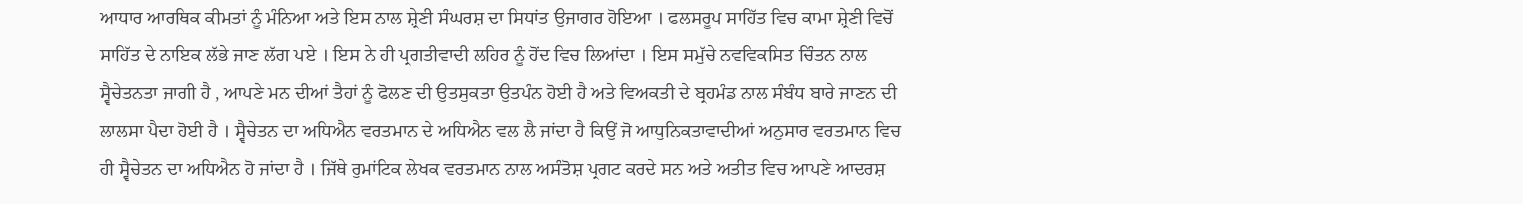ਆਧਾਰ ਆਰਥਿਕ ਕੀਮਤਾਂ ਨੂੰ ਮੰਨਿਆ ਅਤੇ ਇਸ ਨਾਲ ਸ਼੍ਰੇਣੀ ਸੰਘਰਸ਼ ਦਾ ਸਿਧਾਂਤ ਉਜਾਗਰ ਹੋਇਆ । ਫਲਸਰੂਪ ਸਾਹਿੱਤ ਵਿਚ ਕਾਮਾ ਸ਼੍ਰੇਣੀ ਵਿਚੋਂ ਸਾਹਿੱਤ ਦੇ ਨਾਇਕ ਲੱਭੇ ਜਾਣ ਲੱਗ ਪਏ । ਇਸ ਨੇ ਹੀ ਪ੍ਰਗਤੀਵਾਦੀ ਲਹਿਰ ਨੂੰ ਹੋਂਦ ਵਿਚ ਲਿਆਂਦਾ । ਇਸ ਸਮੁੱਚੇ ਨਵਵਿਕਸਿਤ ਚਿੰਤਨ ਨਾਲ ਸ੍ਵੈਚੇਤਨਤਾ ਜਾਗੀ ਹੈ , ਆਪਣੇ ਮਨ ਦੀਆਂ ਤੈਹਾਂ ਨੂੰ ਫੋਲਣ ਦੀ ਉਤਸੁਕਤਾ ਉਤਪੰਨ ਹੋਈ ਹੈ ਅਤੇ ਵਿਅਕਤੀ ਦੇ ਬ੍ਰਹਮੰਡ ਨਾਲ ਸੰਬੰਧ ਬਾਰੇ ਜਾਣਨ ਦੀ ਲਾਲਸਾ ਪੈਦਾ ਹੋਈ ਹੈ । ਸ੍ਵੈਚੇਤਨ ਦਾ ਅਧਿਐਨ ਵਰਤਮਾਨ ਦੇ ਅਧਿਐਨ ਵਲ ਲੈ ਜਾਂਦਾ ਹੈ ਕਿਉਂ ਜੋ ਆਧੁਨਿਕਤਾਵਾਦੀਆਂ ਅਨੁਸਾਰ ਵਰਤਮਾਨ ਵਿਚ ਹੀ ਸ੍ਵੈਚੇਤਨ ਦਾ ਅਧਿਐਨ ਹੋ ਜਾਂਦਾ ਹੈ । ਜਿੱਥੇ ਰੁਮਾਂਟਿਕ ਲੇਖਕ ਵਰਤਮਾਨ ਨਾਲ ਅਸੰਤੋਸ਼ ਪ੍ਰਗਟ ਕਰਦੇ ਸਨ ਅਤੇ ਅਤੀਤ ਵਿਚ ਆਪਣੇ ਆਦਰਸ਼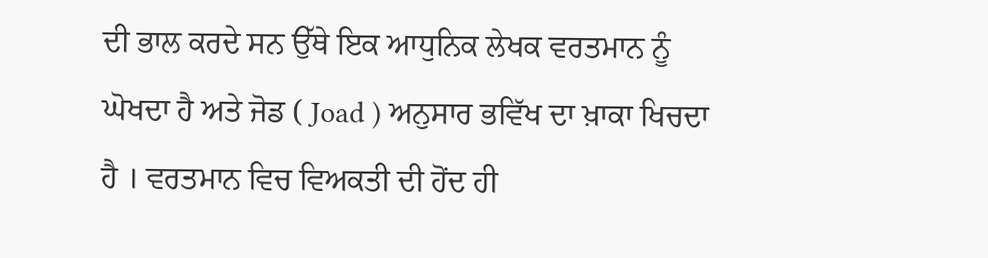ਦੀ ਭਾਲ ਕਰਦੇ ਸਨ ਉੱਥੇ ਇਕ ਆਧੁਨਿਕ ਲੇਖਕ ਵਰਤਮਾਨ ਨੂੰ ਘੋਖਦਾ ਹੈ ਅਤੇ ਜੋਡ ( Joad ) ਅਨੁਸਾਰ ਭਵਿੱਖ ਦਾ ਖ਼ਾਕਾ ਖਿਚਦਾ ਹੈ । ਵਰਤਮਾਨ ਵਿਚ ਵਿਅਕਤੀ ਦੀ ਹੋਂਦ ਹੀ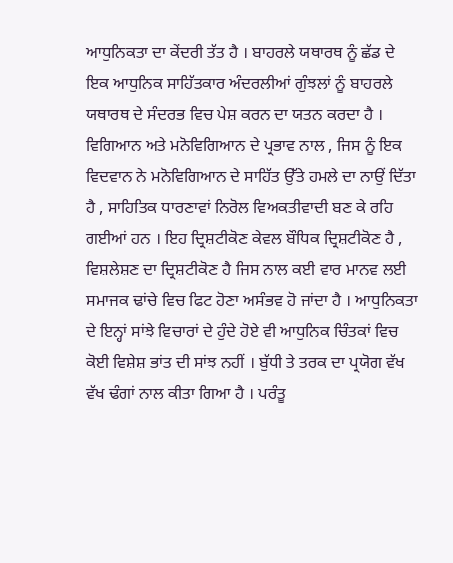ਆਧੁਨਿਕਤਾ ਦਾ ਕੇਂਦਰੀ ਤੱਤ ਹੈ । ਬਾਹਰਲੇ ਯਥਾਰਥ ਨੂੰ ਛੱਡ ਦੇ ਇਕ ਆਧੁਨਿਕ ਸਾਹਿੱਤਕਾਰ ਅੰਦਰਲੀਆਂ ਗੁੰਝਲਾਂ ਨੂੰ ਬਾਹਰਲੇ ਯਥਾਰਥ ਦੇ ਸੰਦਰਭ ਵਿਚ ਪੇਸ਼ ਕਰਨ ਦਾ ਯਤਨ ਕਰਦਾ ਹੈ । ਵਿਗਿਆਨ ਅਤੇ ਮਨੋਵਿਗਿਆਨ ਦੇ ਪ੍ਰਭਾਵ ਨਾਲ , ਜਿਸ ਨੂੰ ਇਕ ਵਿਦਵਾਨ ਨੇ ਮਨੋਵਿਗਿਆਨ ਦੇ ਸਾਹਿੱਤ ਉੱਤੇ ਹਮਲੇ ਦਾ ਨਾਉਂ ਦਿੱਤਾ ਹੈ , ਸਾਹਿਤਿਕ ਧਾਰਣਾਵਾਂ ਨਿਰੋਲ ਵਿਅਕਤੀਵਾਦੀ ਬਣ ਕੇ ਰਹਿ ਗਈਆਂ ਹਨ । ਇਹ ਦ੍ਰਿਸ਼ਟੀਕੋਣ ਕੇਵਲ ਬੌਧਿਕ ਦ੍ਰਿਸ਼ਟੀਕੋਣ ਹੈ , ਵਿਸ਼ਲੇਸ਼ਣ ਦਾ ਦ੍ਰਿਸ਼ਟੀਕੋਣ ਹੈ ਜਿਸ ਨਾਲ ਕਈ ਵਾਰ ਮਾਨਵ ਲਈ ਸਮਾਜਕ ਢਾਂਚੇ ਵਿਚ ਫਿਟ ਹੋਣਾ ਅਸੰਭਵ ਹੋ ਜਾਂਦਾ ਹੈ । ਆਧੁਨਿਕਤਾ ਦੇ ਇਨ੍ਹਾਂ ਸਾਂਝੇ ਵਿਚਾਰਾਂ ਦੇ ਹੁੰਦੇ ਹੋਏ ਵੀ ਆਧੁਨਿਕ ਚਿੰਤਕਾਂ ਵਿਚ ਕੋਈ ਵਿਸ਼ੇਸ਼ ਭਾਂਤ ਦੀ ਸਾਂਝ ਨਹੀਂ । ਬੁੱਧੀ ਤੇ ਤਰਕ ਦਾ ਪ੍ਰਯੋਗ ਵੱਖ ਵੱਖ ਢੰਗਾਂ ਨਾਲ ਕੀਤਾ ਗਿਆ ਹੈ । ਪਰੰਤੂ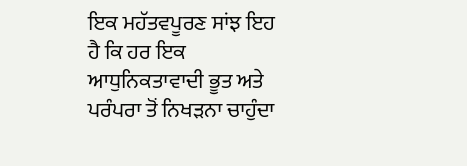ਇਕ ਮਹੱਤਵਪੂਰਣ ਸਾਂਝ ਇਹ ਹੈ ਕਿ ਹਰ ਇਕ ਆਧੁਨਿਕਤਾਵਾਦੀ ਭੂਤ ਅਤੇ ਪਰੰਪਰਾ ਤੋਂ ਨਿਖੜਨਾ ਚਾਹੁੰਦਾ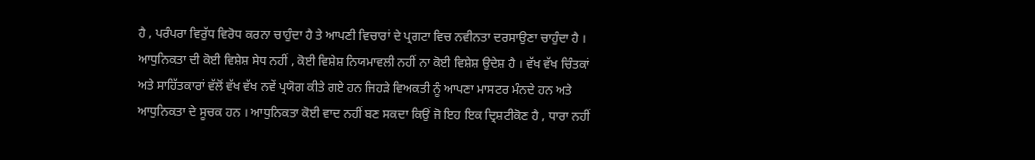ਹੈ , ਪਰੰਪਰਾ ਵਿਰੁੱਧ ਵਿਰੋਧ ਕਰਨਾ ਚਾਹੁੰਦਾ ਹੈ ਤੇ ਆਪਣੀ ਵਿਚਾਰਾਂ ਦੇ ਪ੍ਰਗਟਾ ਵਿਚ ਨਵੀਨਤਾ ਦਰਸਾਉਣਾ ਚਾਹੁੰਦਾ ਹੈ । ਆਧੁਨਿਕਤਾ ਦੀ ਕੋਈ ਵਿਸ਼ੇਸ਼ ਸੇਧ ਨਹੀਂ , ਕੋਈ ਵਿਸ਼ੇਸ਼ ਨਿਯਮਾਵਲੀ ਨਹੀਂ ਨਾ ਕੋਈ ਵਿਸ਼ੇਸ਼ ਉਦੇਸ਼ ਹੈ । ਵੱਖ ਵੱਖ ਚਿੰਤਕਾਂ ਅਤੇ ਸਾਹਿੱਤਕਾਰਾਂ ਵੱਲੋਂ ਵੱਖ ਵੱਖ ਨਵੇਂ ਪ੍ਰਯੋਗ ਕੀਤੇ ਗਏ ਹਨ ਜਿਹੜੇ ਵਿਅਕਤੀ ਨੂੰ ਆਪਣਾ ਮਾਸਟਰ ਮੰਨਦੇ ਹਨ ਅਤੇ ਆਧੁਨਿਕਤਾ ਦੇ ਸੂਚਕ ਹਨ । ਆਧੁਨਿਕਤਾ ਕੋਈ ਵਾਦ ਨਹੀਂ ਬਣ ਸਕਦਾ ਕਿਉਂ ਜੋ ਇਹ ਇਕ ਦ੍ਰਿਸ਼ਟੀਕੋਣ ਹੈ , ਧਾਰਾ ਨਹੀਂ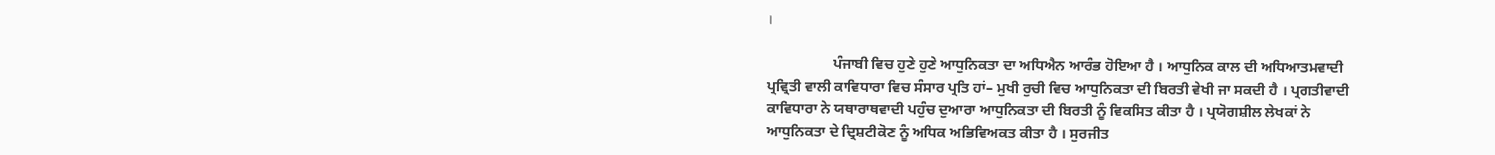।

                  ਪੰਜਾਬੀ ਵਿਚ ਹੁਣੇ ਹੁਣੇ ਆਧੁਨਿਕਤਾ ਦਾ ਅਧਿਐਨ ਆਰੰਭ ਹੋਇਆ ਹੈ । ਆਧੁਨਿਕ ਕਾਲ ਦੀ ਅਧਿਆਤਮਵਾਦੀ ਪ੍ਰਵ੍ਰਿਤੀ ਵਾਲੀ ਕਾਵਿਧਾਰਾ ਵਿਚ ਸੰਸਾਰ ਪ੍ਰਤਿ ਹਾਂ– ਮੁਖੀ ਰੁਚੀ ਵਿਚ ਆਧੁਨਿਕਤਾ ਦੀ ਬਿਰਤੀ ਵੇਖੀ ਜਾ ਸਕਦੀ ਹੈ । ਪ੍ਰਗਤੀਵਾਦੀ ਕਾਵਿਧਾਰਾ ਨੇ ਯਥਾਰਾਥਵਾਦੀ ਪਹੁੰਚ ਦੁਆਰਾ ਆਧੁਨਿਕਤਾ ਦੀ ਬਿਰਤੀ ਨੂੰ ਵਿਕਸਿਤ ਕੀਤਾ ਹੈ । ਪ੍ਰਯੋਗਸ਼ੀਲ ਲੇਖਕਾਂ ਨੇ ਆਧੁਨਿਕਤਾ ਦੇ ਦ੍ਰਿਸ਼ਟੀਕੋਣ ਨੂੰ ਅਧਿਕ ਅਭਿਵਿਅਕਤ ਕੀਤਾ ਹੈ । ਸੁਰਜੀਤ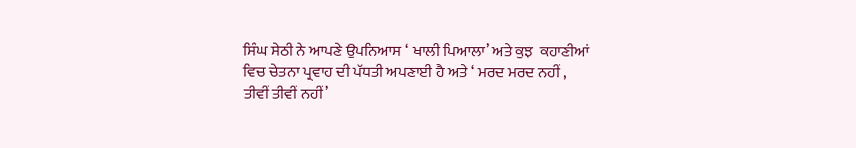ਸਿੰਘ ਸੇਠੀ ਨੇ ਆਪਣੇ ਉਪਨਿਆਸ ‘ ਖਾਲੀ ਪਿਆਲਾ’ ਅਤੇ ਕੁਝ  ਕਹਾਣੀਆਂ ਵਿਚ ਚੇਤਨਾ ਪ੍ਰਵਾਹ ਦੀ ਪੱਧਤੀ ਅਪਣਾਈ ਹੈ ਅਤੇ ‘ ਮਰਦ ਮਰਦ ਨਹੀਂ , ਤੀਵੀਂ ਤੀਵੀਂ ਨਹੀਂ’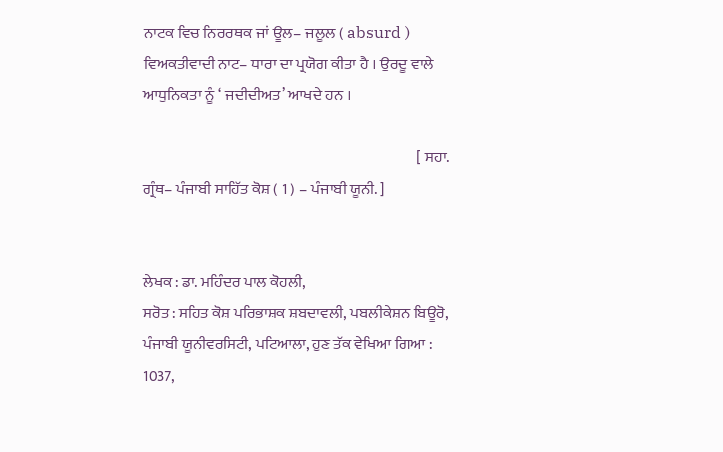ਨਾਟਕ ਵਿਚ ਨਿਰਰਥਕ ਜਾਂ ਊਲ– ਜਲੂਲ ( absurd ) ਵਿਅਕਤੀਵਾਦੀ ਨਾਟ– ਧਾਰਾ ਦਾ ਪ੍ਰਯੋਗ ਕੀਤਾ ਹੈ । ਉਰਦੂ ਵਾਲੇ ਆਧੁਨਿਕਤਾ ਨੂੰ ‘ ਜਦੀਦੀਅਤ’ ਆਖਦੇ ਹਨ ।

                                                                                          [ ਸਹਾ. ਗ੍ਰੰਥ– ਪੰਜਾਬੀ ਸਾਹਿੱਤ ਕੋਸ਼ ( 1 ) – ਪੰਜਾਬੀ ਯੂਨੀ. ]


ਲੇਖਕ : ਡਾ. ਮਹਿੰਦਰ ਪਾਲ ਕੋਹਲੀ,
ਸਰੋਤ : ਸਹਿਤ ਕੋਸ਼ ਪਰਿਭਾਸ਼ਕ ਸ਼ਬਦਾਵਲੀ, ਪਬਲੀਕੇਸ਼ਨ ਬਿਊਰੋ, ਪੰਜਾਬੀ ਯੂਨੀਵਰਸਿਟੀ, ਪਟਿਆਲਾ, ਹੁਣ ਤੱਕ ਵੇਖਿਆ ਗਿਆ : 1037,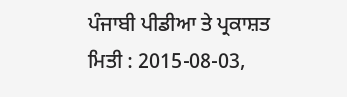ਪੰਜਾਬੀ ਪੀਡੀਆ ਤੇ ਪ੍ਰਕਾਸ਼ਤ ਮਿਤੀ : 2015-08-03,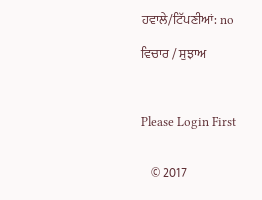ਹਵਾਲੇ/ਟਿੱਪਣੀਆਂ: no

ਵਿਚਾਰ / ਸੁਝਾਅ



Please Login First


    © 2017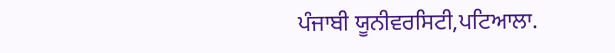ਪੰਜਾਬੀ ਯੂਨੀਵਰਸਿਟੀ,ਪਟਿਆਲਾ.